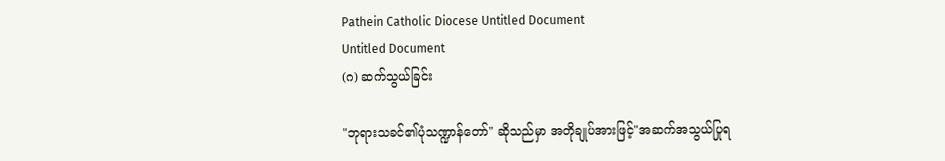Pathein Catholic Diocese Untitled Document
Untitled Document
(ဂ) ဆက်သွယ်ခြင်း

"ဘုရားသခင်၏ပုံသဏ္ဍာန်တော်" ဆိုသည်မှာ အတိုချုပ်အားဖြင့်"အဆက်အသွယ်ပြုရ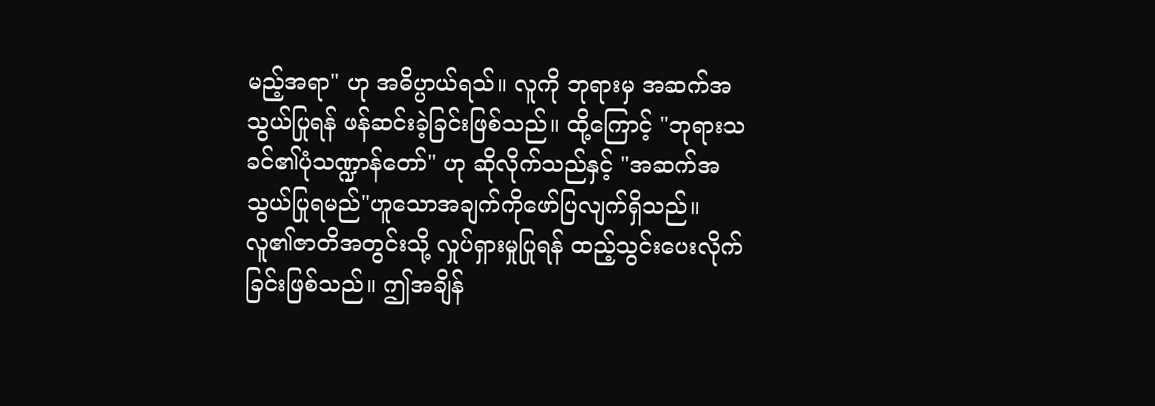မည့်အရာ" ဟု အဓိပ္ပာယ်ရသ်။ လူကို ဘုရားမှ အဆက်အသွယ်ပြုရန် ဖန်ဆင်းခဲ့ခြင်းဖြစ်သည်။ ထို့ကြောင့် "ဘုရားသခင်၏ပုံသဏ္ဍာန်တော်" ဟု ဆိုလိုက်သည်နှင့် "အဆက်အသွယ်ပြုရမည်"ဟူသောအချက်ကိုဖော်ပြလျက်ရှိသည်။ လူ၏ဇာတိအတွင်းသို့ လှုပ်ရှားမှုပြုရန် ထည့်သွင်းပေးလိုက်ခြင်းဖြစ်သည်။ ဤအချိန်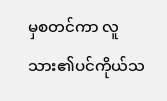မှစတင်ကာ လူသား၏ပင်ကိုယ်သ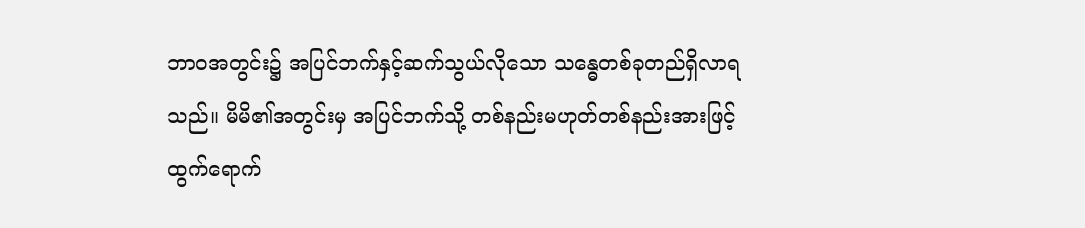ဘာဝအတွင်း၌ အပြင်ဘက်နှင့်ဆက်သွယ်လိုသော သန္ဓေတစ်ခုတည်ရှိလာရသည်။ မိမိ၏အတွင်းမှ အပြင်ဘက်သို့ တစ်နည်းမဟုတ်တစ်နည်းအားဖြင့် ထွက်ရောက်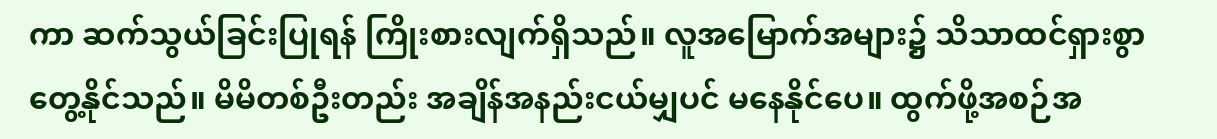ကာ ဆက်သွယ်ခြင်းပြုရန် ကြိုးစားလျက်ရှိသည်။ လူအမြောက်အများ၌ သိသာထင်ရှားစွာတွေ့နိုင်သည်။ မိမိတစ်ဦးတည်း အချိန်အနည်းငယ်မျှပင် မနေနိုင်ပေ။ ထွက်ဖို့အစဉ်အ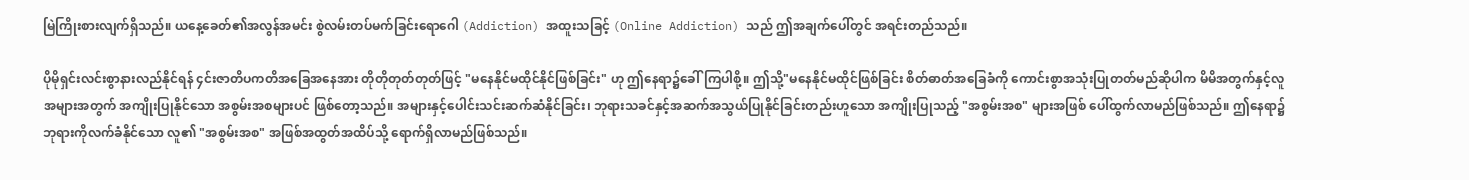မြဲကြိုးစားလျက်ရှိသည်။ ယနေ့ခေတ်၏အလွန်အမင်း စွဲလမ်းတပ်မက်ခြင်းရောဂေါ (Addiction) အထူးသခြင့် (Online Addiction) သည် ဤအချက်ပေါ်တွင် အရင်းတည်သည်။

ပိုမိုရှင်းလင်းစွာနားလည်နိုင်ရန် ၄င်းဇာတိပကတိအခြေအနေအား တိုတိုတုတ်တုတ်ဖြင့် "မနေနိုင်မထိုင်နိုင်ဖြစ်ခြင်း" ဟု ဤနေရာ၌ခေါ်ကြပါစို့။ ဤသို့"မနေနိုင်မထိုင်ဖြစ်ခြင်း စိတ်ဓာတ်အခြေခံကို ကောင်းစွာအသုံးပြုတတ်မည်ဆိုပါက မိမိအတွက်နှင့်လူအများအတွက် အကျိုးပြုနိုင်သော အစွမ်းအစများပင် ဖြစ်တော့သည်။ အများနှင့်ပေါင်းသင်းဆက်ဆံနိုင်ခြင်း၊ ဘုရားသခင်နှင့်အဆက်အသွယ်ပြုနိုင်ခြင်းတည်းဟူသော အကျိုးပြုသည့် "အစွမ်းအစ" များအဖြစ် ပေါ်ထွက်လာမည်ဖြစ်သည်။ ဤနေရာ၌ ဘုရားကိုလက်ခံနိုင်သော လူ၏ "အစွမ်းအစ" အဖြစ်အထွတ်အထိပ်သို့ ရောက်ရှိလာမည်ဖြစ်သည်။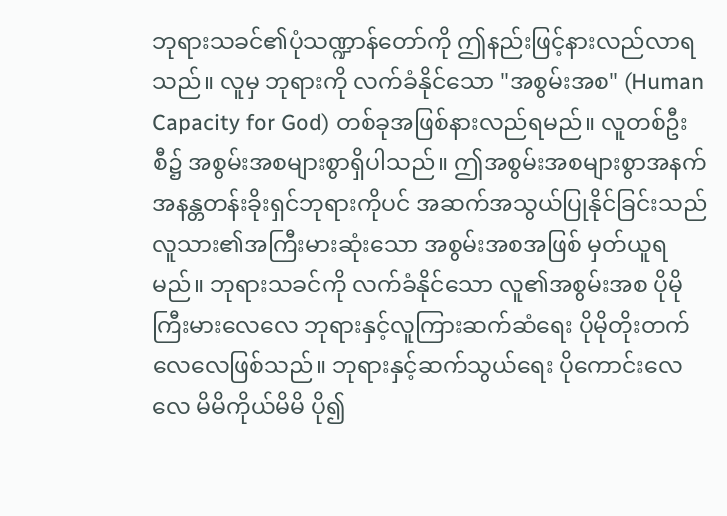ဘုရားသခင်၏ပုံသဏ္ဍာန်တော်ကို ဤနည်းဖြင့်နားလည်လာရသည်။ လူမှ ဘုရားကို လက်ခံနိုင်သော "အစွမ်းအစ" (Human Capacity for God) တစ်ခုအဖြစ်နားလည်ရမည်။ လူတစ်ဦးစီ၌ အစွမ်းအစများစွာရှိပါသည်။ ဤအစွမ်းအစများစွာအနက် အနန္တတန်းခိုးရှင်ဘုရားကိုပင် အဆက်အသွယ်ပြုနိုင်ခြင်းသည် လူသား၏အကြီးမားဆုံးသော အစွမ်းအစအဖြစ် မှတ်ယူရမည်။ ဘုရားသခင်ကို လက်ခံနိုင်သော လူ၏အစွမ်းအစ ပိုမိုကြီးမားလေလေ ဘုရားနှင့်လူကြားဆက်ဆံရေး ပိုမိုတိုးတက်လေလေဖြစ်သည်။ ဘုရားနှင့်ဆက်သွယ်ရေး ပိုကောင်းလေလေ မိမိကိုယ်မိမိ ပို၍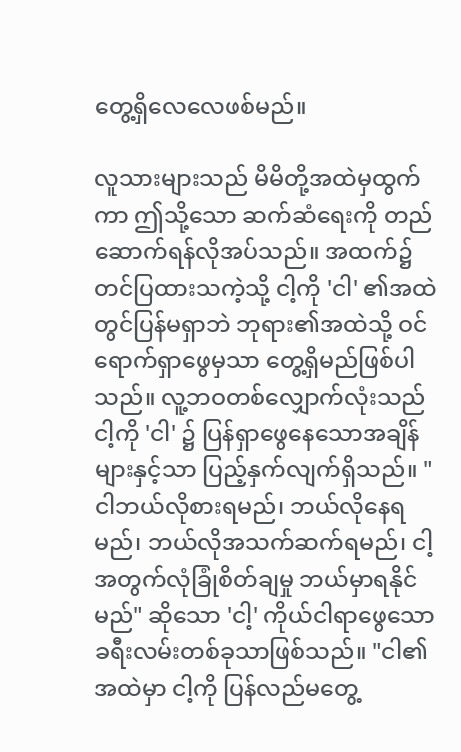တွေ့ရှိလေလေဖစ်မည်။

လူသားများသည် မိမိတို့အထဲမှထွက်ကာ ဤသို့သော ဆက်ဆံရေးကို တည်ဆောက်ရန်လိုအပ်သည်။ အထက်၌ တင်ပြထားသကဲ့သို့ ငါ့ကို 'ငါ' ၏အထဲတွင်ပြန်မရှာဘဲ ဘုရား၏အထဲသို့ ဝင်ရောက်ရှာဖွေမှသာ တွေ့ရှိမည်ဖြစ်ပါသည်။ လူ့ဘဝတစ်လျှောက်လုံးသည် ငါ့ကို 'ငါ' ၌ ပြန်ရှာဖွေနေသောအချိန်များနှင့်သာ ပြည့်နှက်လျက်ရှိသည်။ "ငါဘယ်လိုစားရမည်၊ ဘယ်လိုနေရမည်၊ ဘယ်လိုအသက်ဆက်ရမည်၊ ငါ့အတွက်လုံခြုံစိတ်ချမှု ဘယ်မှာရနိုင်မည်" ဆိုသော 'ငါ့' ကိုယ်ငါရာဖွေသော ခရီးလမ်းတစ်ခုသာဖြစ်သည်။ "ငါ၏အထဲမှာ ငါ့ကို ပြန်လည်မတွေ့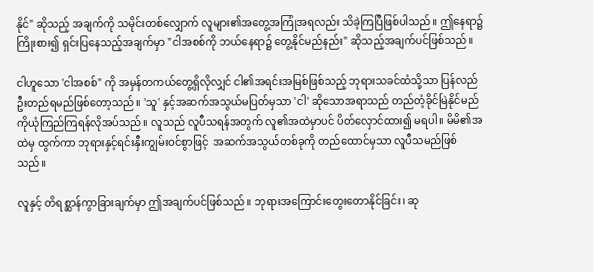နိုင်" ဆိုသည့် အချက်ကို သမိုင်းတစ်လျှောက် လူများ၏အတွေ့အကြုံအရလည်း သိခဲ့ကြပြီဖြစ်ပါသည်။ ဤနေရာ၌ ကြိုးစား၍ ရှင်းပြနေသည့်အချက်မှာ "ငါအစစ်ကို ဘယ်နေရာ၌ တွေ့နိုင်မည်နည်း" ဆိုသည့်အချက်ပင်ဖြစ်သည်။

ငါဟူသော 'ငါအစစ်" ကို အမှန်တကယ်တွေ့ရှိလိုလျှင် ငါ၏အရင်းအမြစ်ဖြစ်သည့် ဘုရားသခင်ထံသို့သာ ပြန်လည်ဦးတည်ရမည်ဖြစ်တော့သည်။ 'သူ' နှင့်အဆက်အသွယ်မပြတ်မှသာ 'ငါ' ဆိုသောအရာသည် တည်တံ့ခိုင်မြဲနိုင်မည်ကိုယုံကြည်ကြရန်လိုအပ်သည်။ လူသည် လူပီသရန်အတွက် လူ၏အထဲမှာပင် ပိတ်လှောင်ထား၍ မရပါ။ မိမိ၏အထဲမှ ထွက်ကာ ဘုရားနှင့်ရင်းနှီးကျွမ်းဝင်စွာဖြင့်  အဆက်အသွယ်တစ်ခုကို တည်ထောင်မှသာ လူပီသမည်ဖြစ်သည်။

လူနှင့် တိရစ္ဆာန်ကွာခြားချက်မှာ ဤအချက်ပင်ဖြစ်သည်။ ဘုရားအကြောင်းတွေးတောနိုင်ခြင်း၊ ဆု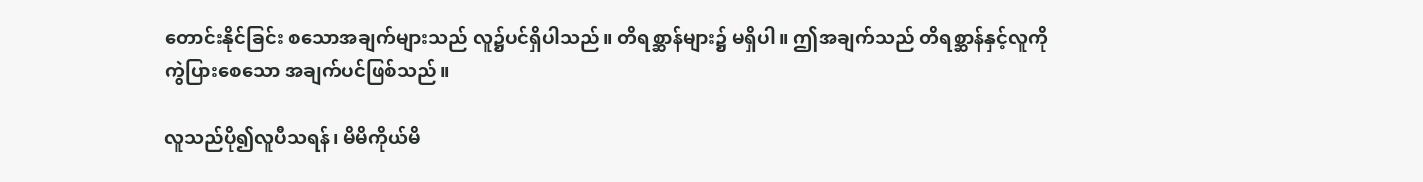တောင်းနိုင်ခြင်း စသောအချက်များသည် လူ၌ပင်ရှိပါသည်။ တိရစ္ဆာန်များ၌ မရှိပါ။ ဤအချက်သည် တိရစ္ဆာန်နှင့်လူကို ကွဲပြားစေသော အချက်ပင်ဖြစ်သည်။

လူသည်ပို၍လူပီသရန်၊ မိမိကိုယ်မိ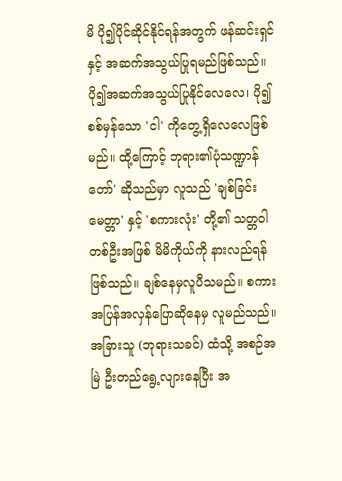မိ ပို၍ပိုင်ဆိုင်နိုင်ရန်အတွက် ဖန်ဆင်းရှင်နှင့် အဆက်အသွယ်ပြုရမည်ဖြစ်သည်။ ပို၍အဆက်အသွယ်ပြုနိုင်လေလေ၊ ပို၍ စစ်မှန်သော 'ငါ' ကိုတွေ့ရှိလေလေဖြစ်မည်။ ထို့ကြောင့် ဘုရား၏ပုံသဏ္ဍာန်တော်' ဆိုသည်မှာ လူသည် 'ချစ်ခြင်းမေတ္တာ' နှင့် 'စကားလုံး' တို့၏ သတ္တဝါတစ်ဦးအဖြစ် မိမိကိုယ်ကို နားလည်ရန်ဖြစ်သည်။ ချစ်နေမှလူပီသမည်။ စကားအပြန်အလှန်ပြောဆိုနေမှ လူမည်သည်။ အခြားသူ (ဘုရားသခင်) ထံသို့ အစဉ်အမြဲ ဦးတည်ရွေ့လျားနေပြီး အ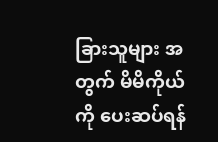ခြားသူများ အတွက် မိမိကိုယ်ကို ပေးဆပ်ရန်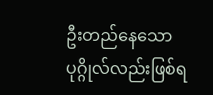ဦးတည်နေသော ပုဂ္ဂိုလ်လည်းဖြစ်ရ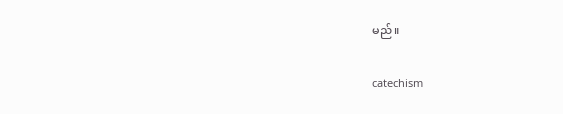မည်။

catechism